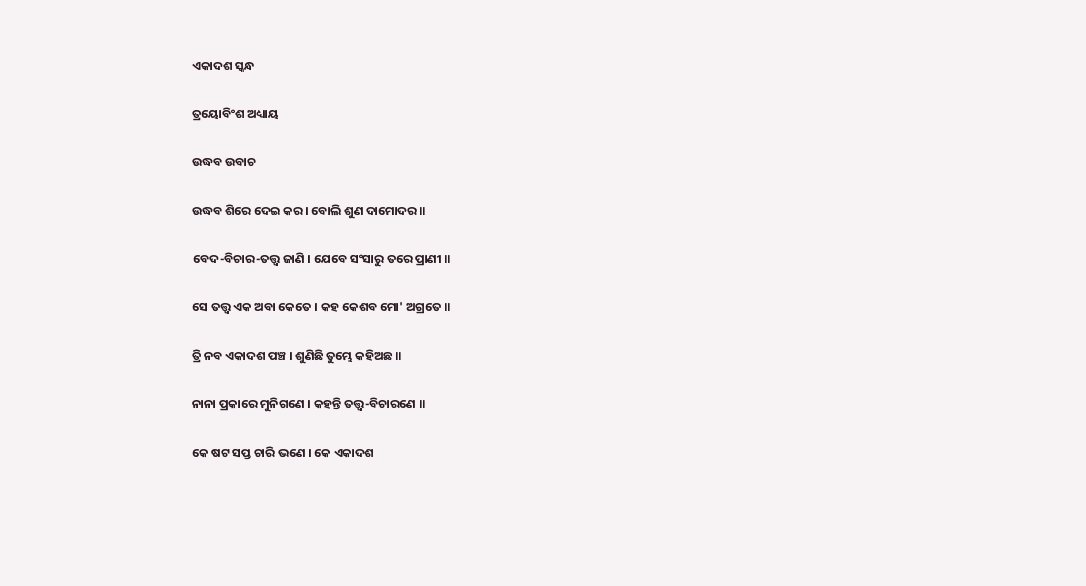ଏକାଦଶ ସ୍କନ୍ଧ

ତ୍ରୟୋବିଂଶ ଅଧ୍ୟାୟ

ଉଦ୍ଧବ ଉବାଚ

ଉଦ୍ଧବ ଶିରେ ଦେଇ କର । ବୋଲି ଶୁଣ ଦାମୋଦର ॥

ବେଦ-ବିଚାର-ତତ୍ତ୍ୱ ଜାଣି । ଯେବେ ସଂସାରୁ ତରେ ପ୍ରାଣୀ ॥

ସେ ତତ୍ତ୍ୱ ଏକ ଅବା କେତେ । କହ କେଶବ ମୋ' ଅଗ୍ରତେ ॥

ତ୍ରି ନବ ଏକାଦଶ ପଞ୍ଚ । ଶୁଣିଛି ତୁମ୍ଭେ କହିଅଛ ॥

ନାନା ପ୍ରକାରେ ମୁନିଗଣେ । କହନ୍ତି ତତ୍ତ୍ୱ-ବିଚାରଣେ ॥

କେ ଷଟ ସପ୍ତ ଚାରି ଭଣେ । କେ ଏକାଦଶ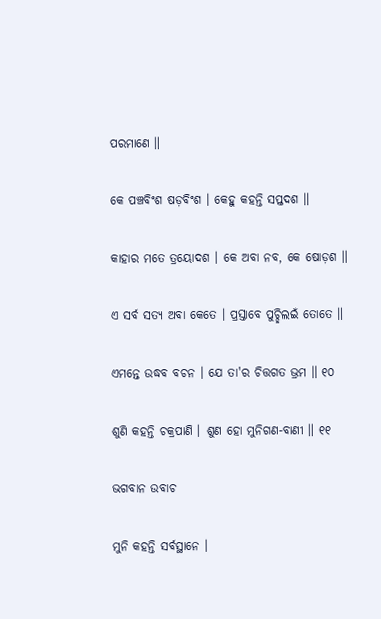ପରମାଣେ ॥

କେ ପଞ୍ଚବିଂଶ ଷଡ଼ବିଂଶ । କେହୁ କହନ୍ତି ସପ୍ତଦଶ ॥

କାହାର ମତେ ତ୍ରୟୋଦଶ । କେ ଅବା ନବ, କେ ଷୋଡ଼ଶ ॥

ଏ ସର୍ବ ସତ୍ୟ ଅବା କେତେ । ପ୍ରସ୍ତାବେ ପୁଚ୍ଛିଲଇଁ ତୋତେ ॥

ଏମନ୍ତେ ଉଦ୍ଧବ ବଚନ । ଯେ ତା'ର ଚିତ୍ତଗତ ଭ୍ରମ ॥ ୧୦

ଶୁଣି କହନ୍ତି ଚକ୍ରପାଣି । ଶୁଣ ହୋ ମୁନିଗଣ-ବାଣୀ ॥ ୧୧

ଭଗବାନ ଉବାଚ

ମୁନି କହନ୍ତି ସର୍ବସ୍ଥାନେ ।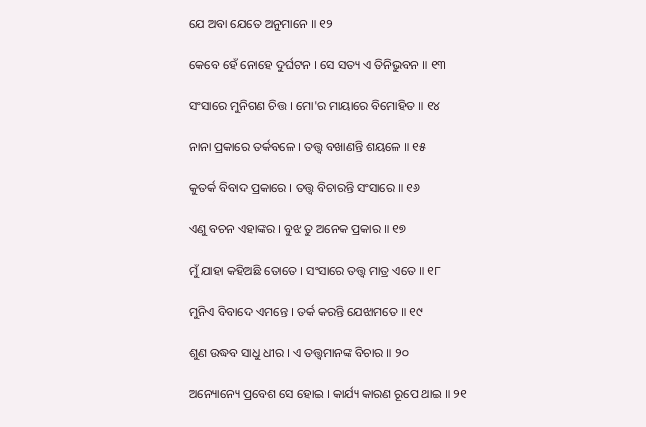ଯେ ଅବା ଯେତେ ଅନୁମାନେ ॥ ୧୨

କେବେ ହେଁ ନୋହେ ଦୁର୍ଘଟନ । ସେ ସତ୍ୟ ଏ ତିନିଭୁବନ ॥ ୧୩

ସଂସାରେ ମୁନିଗଣ ଚିତ୍ତ । ମୋ'ର ମାୟାରେ ବିମୋହିତ ॥ ୧୪

ନାନା ପ୍ରକାରେ ତର୍କବଳେ । ତତ୍ତ୍ୱ ବଖାଣନ୍ତି ଶୟଳେ ॥ ୧୫

କୁତର୍କ ବିବାଦ ପ୍ରକାରେ । ତତ୍ତ୍ୱ ବିଚାରନ୍ତି ସଂସାରେ ॥ ୧୬

ଏଣୁ ବଚନ ଏହାଙ୍କର । ବୁଝ ତୁ ଅନେକ ପ୍ରକାର ॥ ୧୭

ମୁଁ ଯାହା କହିଅଛି ତୋତେ । ସଂସାରେ ତତ୍ତ୍ୱ ମାତ୍ର ଏତେ ॥ ୧୮

ମୁନିଏ ବିବାଦେ ଏମନ୍ତେ । ତର୍କ କରନ୍ତି ଯେଝାମତେ ॥ ୧୯

ଶୁଣ ଉଦ୍ଧବ ସାଧୁ ଧୀର । ଏ ତତ୍ତ୍ୱମାନଙ୍କ ବିଚାର ॥ ୨୦

ଅନ୍ୟୋନ୍ୟେ ପ୍ରବେଶ ସେ ହୋଇ । କାର୍ଯ୍ୟ କାରଣ ରୂପେ ଥାଇ ॥ ୨୧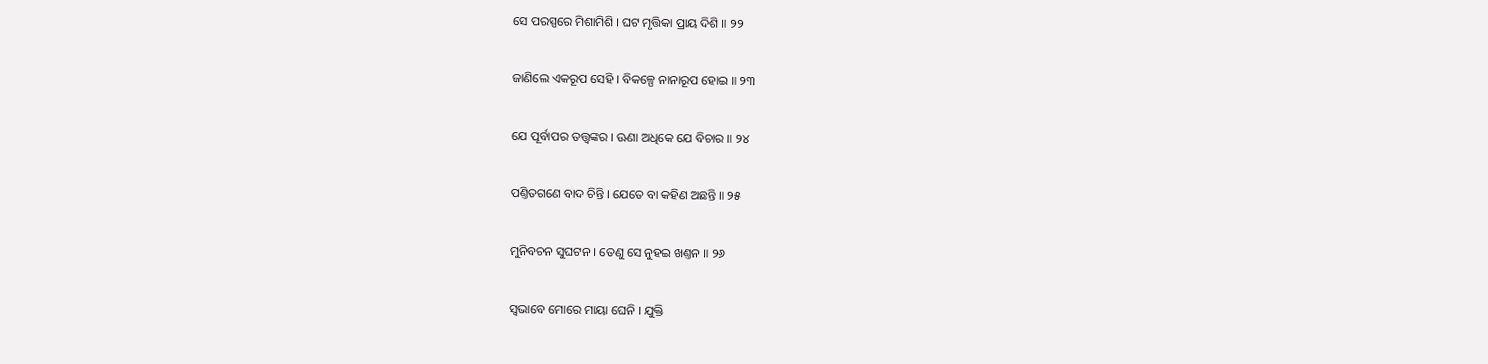ସେ ପରସ୍ପରେ ମିଶାମିଶି । ଘଟ ମୃତ୍ତିକା ପ୍ରାୟ ଦିଶି ॥ ୨୨

ଜାଣିଲେ ଏକରୂପ ସେହି । ବିକଳ୍ପେ ନାନାରୂପ ହୋଇ ॥ ୨୩

ଯେ ପୂର୍ବାପର ତତ୍ତ୍ୱଙ୍କର । ଊଣା ଅଧିକେ ଯେ ବିଚାର ॥ ୨୪

ପଣ୍ତିତଗଣେ ବାଦ ଚିନ୍ତି । ଯେତେ ବା କହିଣ ଅଛନ୍ତି ॥ ୨୫

ମୁନିବଚନ ସୁଘଟନ । ତେଣୁ ସେ ନୁହଇ ଖଣ୍ତନ ॥ ୨୬

ସ୍ୱଭାବେ ମୋରେ ମାୟା ଘେନି । ଯୁକ୍ତି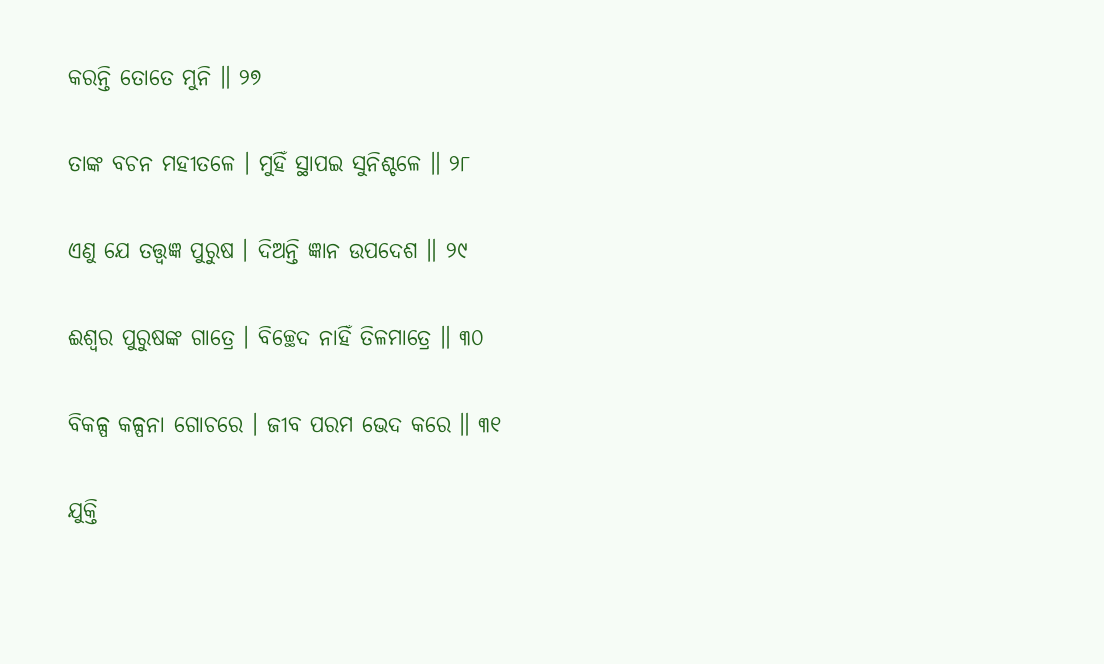କରନ୍ତି ତୋତେ ମୁନି ॥ ୨୭

ତାଙ୍କ ବଚନ ମହୀତଳେ । ମୁହିଁ ସ୍ଥାପଇ ସୁନିଶ୍ଚଳେ ॥ ୨୮

ଏଣୁ ଯେ ତତ୍ତ୍ୱଜ୍ଞ ପୁରୁଷ । ଦିଅନ୍ତି ଜ୍ଞାନ ଉପଦେଶ ॥ ୨୯

ଈଶ୍ୱର ପୁରୁଷଙ୍କ ଗାତ୍ରେ । ବିଚ୍ଛେଦ ନାହିଁ ତିଳମାତ୍ରେ ॥ ୩୦

ବିକଳ୍ପ କଳ୍ପନା ଗୋଚରେ । ଜୀବ ପରମ ଭେଦ କରେ ॥ ୩୧

ଯୁକ୍ତି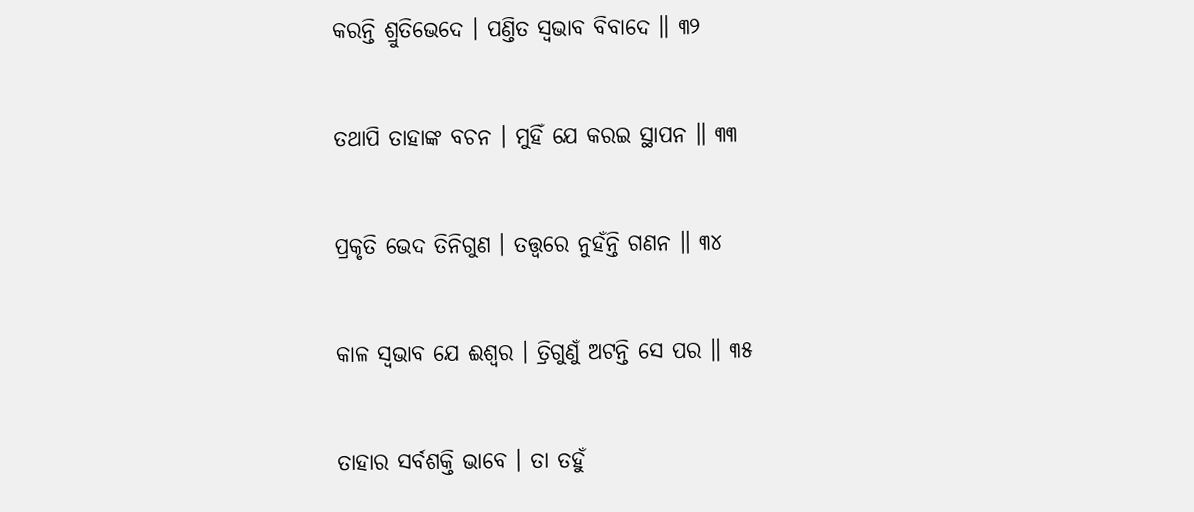କରନ୍ତି ଶ୍ରୁତିଭେଦେ । ପଣ୍ତିତ ସ୍ୱଭାବ ବିବାଦେ ॥ ୩୨

ତଥାପି ତାହାଙ୍କ ବଚନ । ମୁହିଁ ଯେ କରଇ ସ୍ଥାପନ ॥ ୩୩

ପ୍ରକୃତି ଭେଦ ତିନିଗୁଣ । ତତ୍ତ୍ୱରେ ନୁହଁନ୍ତି ଗଣନ ॥ ୩୪

କାଳ ସ୍ୱଭାବ ଯେ ଈଶ୍ୱର । ତ୍ରିଗୁଣୁଁ ଅଟନ୍ତି ସେ ପର ॥ ୩୫

ତାହାର ସର୍ବଶକ୍ତି ଭାବେ । ତା ତହୁଁ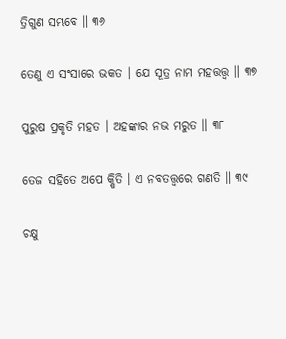ତ୍ରିଗୁଣ ସମ୍ଭବେ ॥ ୩୬

ତେଣୁ ଏ ସଂସାରେ ଭକତ । ଯେ ସୂତ୍ର ନାମ ମହତ୍ତତ୍ତ୍ୱ ॥ ୩୭

ପୁରୁଷ ପ୍ରକୃତି ମହତ । ଅହଙ୍କାର ନଭ ମରୁତ ॥ ୩୮

ତେଜ ସହିତେ ଅପେ କ୍ଷିତି । ଏ ନବତତ୍ତ୍ୱରେ ଗଣତି ॥ ୩୯

ଚକ୍ଷୁ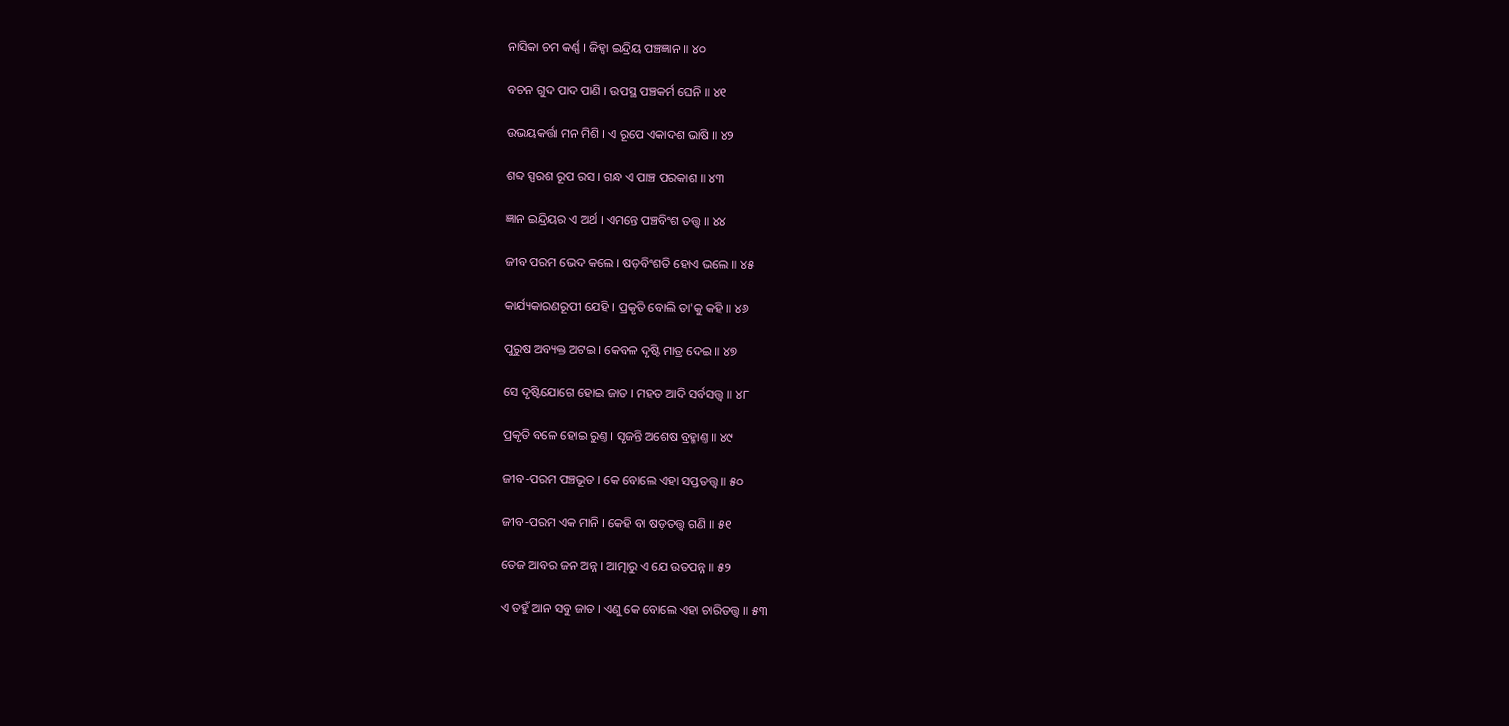ନାସିକା ଚମ କର୍ଣ୍ଣ । ଜିହ୍ୱା ଇନ୍ଦ୍ରିୟ ପଞ୍ଚଜ୍ଞାନ ॥ ୪୦

ବଚନ ଗୁଦ ପାଦ ପାଣି । ଉପସ୍ଥ ପଞ୍ଚକର୍ମ ଘେନି ॥ ୪୧

ଉଭୟକର୍ତ୍ତା ମନ ମିଶି । ଏ ରୂପେ ଏକାଦଶ ଭାଷି ॥ ୪୨

ଶବ୍ଦ ସ୍ପରଶ ରୂପ ରସ । ଗନ୍ଧ ଏ ପାଞ୍ଚ ପରକାଶ ॥ ୪୩

ଜ୍ଞାନ ଇନ୍ଦ୍ରିୟର ଏ ଅର୍ଥ । ଏମନ୍ତେ ପଞ୍ଚବିଂଶ ତତ୍ତ୍ୱ ॥ ୪୪

ଜୀବ ପରମ ଭେଦ କଲେ । ଷଡ଼ବିଂଶତି ହୋଏ ଭଲେ ॥ ୪୫

କାର୍ଯ୍ୟକାରଣରୂପୀ ଯେହି । ପ୍ରକୃତି ବୋଲି ତା'କୁ କହି ॥ ୪୬

ପୁରୁଷ ଅବ୍ୟକ୍ତ ଅଟଇ । କେବଳ ଦୃଷ୍ଟି ମାତ୍ର ଦେଇ ॥ ୪୭

ସେ ଦୃଷ୍ଟିଯୋଗେ ହୋଇ ଜାତ । ମହତ ଆଦି ସର୍ବସତ୍ତ୍ୱ ॥ ୪୮

ପ୍ରକୃତି ବଳେ ହୋଇ ରୁଣ୍ତ । ସୃଜନ୍ତି ଅଶେଷ ବ୍ରହ୍ମାଣ୍ତ ॥ ୪୯

ଜୀବ-ପରମ ପଞ୍ଚଭୂତ । କେ ବୋଲେ ଏହା ସପ୍ତତତ୍ତ୍ୱ ॥ ୫୦

ଜୀବ-ପରମ ଏକ ମାନି । କେହି ବା ଷଡ଼ତତ୍ତ୍ୱ ଗଣି ॥ ୫୧

ତେଜ ଆବର ଜନ ଅନ୍ନ । ଆତ୍ମାରୁ ଏ ଯେ ଉତପନ୍ନ ॥ ୫୨

ଏ ତହୁଁ ଆନ ସବୁ ଜାତ । ଏଣୁ କେ ବୋଲେ ଏହା ଚାରିତତ୍ତ୍ୱ ॥ ୫୩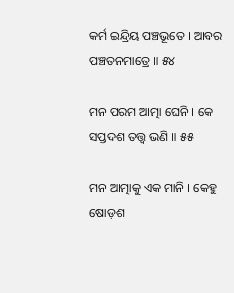କର୍ମ ଇନ୍ଦ୍ରିୟ ପଞ୍ଚଭୂତେ । ଆବର ପଞ୍ଚତନମାତ୍ରେ ॥ ୫୪

ମନ ପରମ ଆତ୍ମା ଘେନି । କେ ସପ୍ତଦଶ ତତ୍ତ୍ୱ ଭଣି ॥ ୫୫

ମନ ଆତ୍ମାକୁ ଏକ ମାନି । କେହୁ ଷୋଡ଼ଶ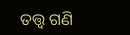ତତ୍ତ୍ୱ ଗଣି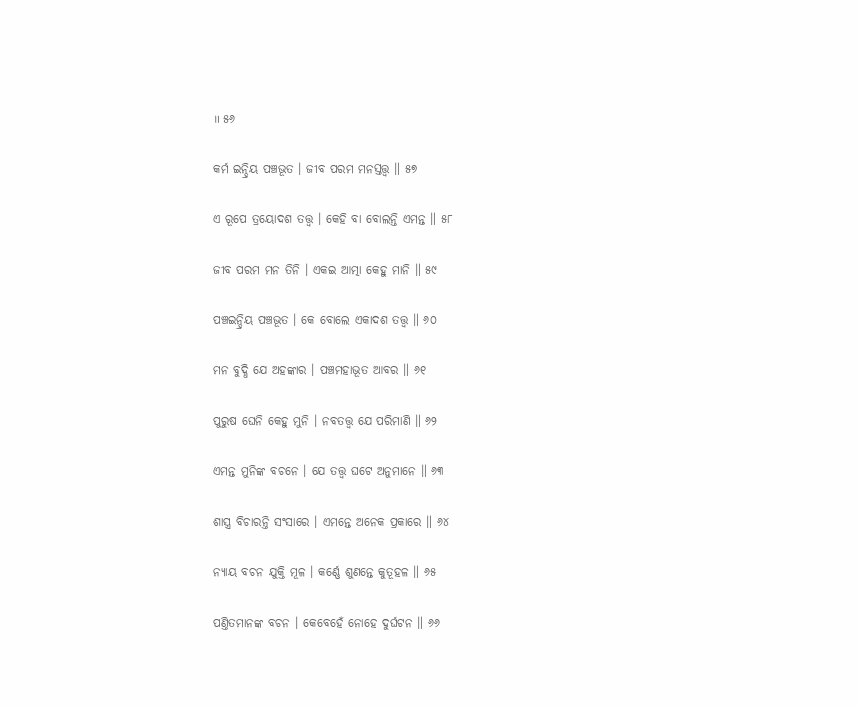॥ ୫୬

କର୍ମ ଇନ୍ଦ୍ରିୟ ପଞ୍ଚଭୂତ । ଜୀବ ପରମ ମନସ୍ତତ୍ତ୍ୱ ॥ ୫୭

ଏ ରୂପେ ତ୍ରୟୋଦଶ ତତ୍ତ୍ୱ । କେହି ବା ବୋଲନ୍ତି ଏମନ୍ତ ॥ ୫୮

ଜୀବ ପରମ ମନ ତିନି । ଏକଇ ଆତ୍ମା କେହୁ ମାନି ॥ ୫୯

ପଞ୍ଚଇନ୍ଦ୍ରିୟ ପଞ୍ଚଭୂତ । କେ ବୋଲେ ଏକାଦଶ ତତ୍ତ୍ୱ ॥ ୬୦

ମନ ବୁଦ୍ଧି ଯେ ଅହଙ୍କାର । ପଞ୍ଚମହାଭୂତ ଆବର ॥ ୬୧

ପୁରୁଷ ଘେନି କେହୁ ମୁନି । ନବତତ୍ତ୍ୱ ଯେ ପରିମାଣି ॥ ୬୨

ଏମନ୍ତ ମୁନିଙ୍କ ବଚନେ । ଯେ ତତ୍ତ୍ୱ ଘଟେ ଅନୁମାନେ ॥ ୬୩

ଶାସ୍ତ୍ର ବିଚାରନ୍ତି ସଂସାରେ । ଏମନ୍ତେ ଅନେକ ପ୍ରକାରେ ॥ ୬୪

ନ୍ୟାୟ ବଚନ ଯୁକ୍ତି ମୂଳ । କର୍ଣ୍ଣେ ଶୁଣନ୍ତେ କୁତୂହଳ ॥ ୬୫

ପଣ୍ତିତମାନଙ୍କ ବଚନ । କେବେହେଁ ନୋହେ ଦୁର୍ଘଟନ ॥ ୬୬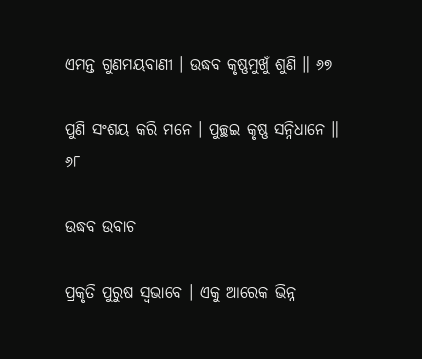ଏମନ୍ତ ଗୁଣମୟବାଣୀ । ଉଦ୍ଧବ କୃଷ୍ଣମୁଖୁଁ ଶୁଣି ॥ ୬୭

ପୁଣି ସଂଶୟ କରି ମନେ । ପୁଚ୍ଛଇ କୃଷ୍ଣ ସନ୍ନିଧାନେ ॥ ୬୮

ଉଦ୍ଧବ ଉବାଚ

ପ୍ରକୃତି ପୁରୁଷ ସ୍ୱଭାବେ । ଏକୁ ଆରେକ ଭିନ୍ନ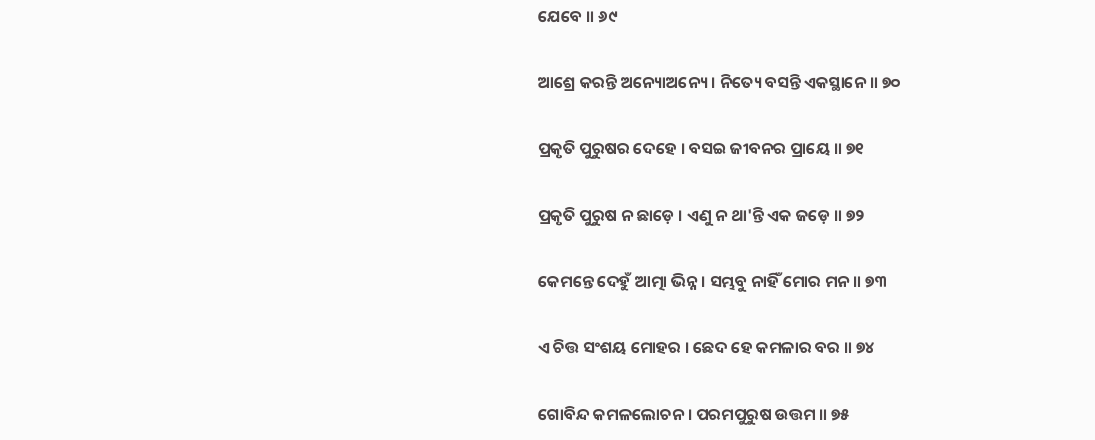ଯେବେ ॥ ୬୯

ଆଶ୍ରେ କରନ୍ତି ଅନ୍ୟୋଅନ୍ୟେ । ନିତ୍ୟେ ବସନ୍ତି ଏକସ୍ଥାନେ ॥ ୭୦

ପ୍ରକୃତି ପୁରୁଷର ଦେହେ । ବସଇ ଜୀବନର ପ୍ରାୟେ ॥ ୭୧

ପ୍ରକୃତି ପୁରୁଷ ନ ଛାଡ଼େ । ଏଣୁ ନ ଥା'ନ୍ତି ଏକ ଜଡ଼େ ॥ ୭୨

କେମନ୍ତେ ଦେହୁଁ ଆତ୍ମା ଭିନ୍ନ । ସମ୍ଭବୁ ନାହିଁ ମୋର ମନ ॥ ୭୩

ଏ ଚିତ୍ତ ସଂଶୟ ମୋହର । ଛେଦ ହେ କମଳାର ବର ॥ ୭୪

ଗୋବିନ୍ଦ କମଳଲୋଚନ । ପରମପୁରୁଷ ଉତ୍ତମ ॥ ୭୫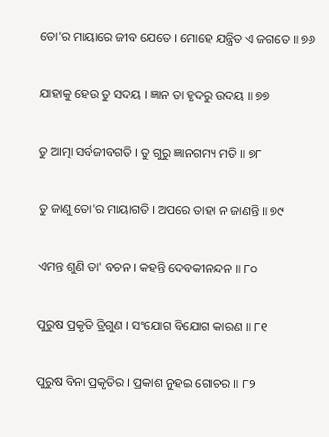ତୋ'ର ମାୟାରେ ଜୀବ ଯେତେ । ମୋହେ ଯନ୍ତ୍ରିତ ଏ ଜଗତେ ॥ ୭୬

ଯାହାକୁ ହେଉ ତୁ ସଦୟ । ଜ୍ଞାନ ତା ହୃଦରୁ ଉଦୟ ॥ ୭୭

ତୁ ଆତ୍ମା ସର୍ବଜୀବଗତି । ତୁ ଗୁରୁ ଜ୍ଞାନଗମ୍ୟ ମତି ॥ ୭୮

ତୁ ଜାଣୁ ତୋ'ର ମାୟାଗତି । ଅପରେ ତାହା ନ ଜାଣନ୍ତି ॥ ୭୯

ଏମନ୍ତ ଶୁଣି ତା' ବଚନ । କହନ୍ତି ଦେବକୀନନ୍ଦନ ॥ ୮୦

ପୁରୁଷ ପ୍ରକୃତି ତ୍ରିଗୁଣ । ସଂଯୋଗ ବିଯୋଗ କାରଣ ॥ ୮୧

ପୁରୁଷ ବିନା ପ୍ରକୃତିର । ପ୍ରକାଶ ନୁହଇ ଗୋଚର ॥ ୮୨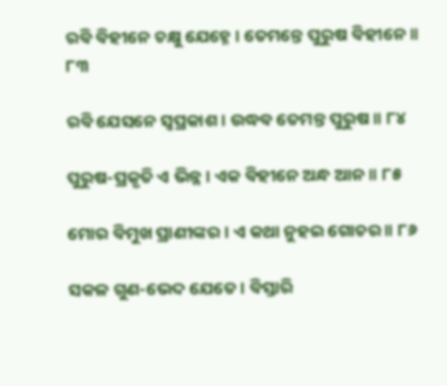ରବି ବିହୀନେ ଚକ୍ଷୁ ଯେହ୍ନେ । ତେମନ୍ତେ ପୁରୁଷ ବିହୀନେ ॥ ୮୩

ରବି ଯେସନେ ସ୍ୱପ୍ରକାଶ । ଉଦ୍ଧବ ତେମନ୍ତ ପୁରୁଷ ॥ ୮୪

ପୁରୁଷ-ପ୍ରକୃତି ଏ ଭିନ୍ନ । ଏକ ବିହୀନେ ଅନ୍ଧ ଆନ ॥ ୮୫

ମୋର ବିମୁଖ ପ୍ରାଣୀଙ୍କର । ଏ କଥା ନୁହଇ ଗୋଚର ॥ ୮୬

ସକଳ ଗୁଣ-ଭେଦ ଯେତେ । ବିସ୍ତାରି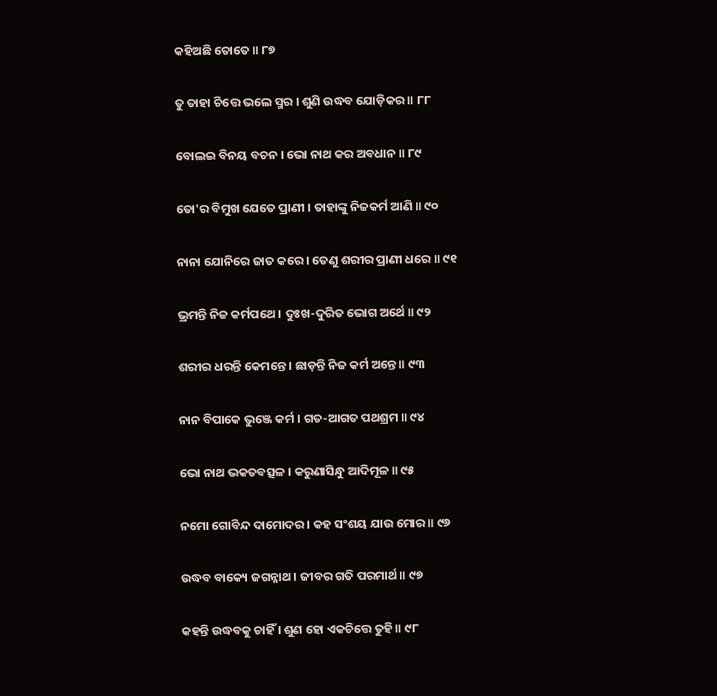କହିଅଛି ତୋତେ ॥ ୮୭

ତୁ ତାହା ଚିତ୍ତେ ଭଲେ ସ୍ମର । ଶୁଣି ଉଦ୍ଧବ ଯୋଡ଼ିକର ॥ ୮୮

ବୋଲଇ ବିନୟ ବଚନ । ଭୋ ନାଥ କର ଅବଧାନ ॥ ୮୯

ତୋ'ର ବିମୁଖ ଯେତେ ପ୍ରାଣୀ । ତାହାଙ୍କୁ ନିଜକର୍ମ ଆଣି ॥ ୯୦

ନାନା ଯୋନିରେ ଜାତ କରେ । ତେଣୁ ଶରୀର ପ୍ରାଣୀ ଧରେ ॥ ୯୧

ଭ୍ରମନ୍ତି ନିଜ କର୍ମପଥେ । ଦୁଃଖ-ଦୁରିତ ଭୋଗ ଅର୍ଥେ ॥ ୯୨

ଶରୀର ଧରନ୍ତି କେମନ୍ତେ । ଛାଡ଼ନ୍ତି ନିଜ କର୍ମ ଅନ୍ତେ ॥ ୯୩

ନାନ ବିପାକେ ଭୁଞ୍ଜେ କର୍ମ । ଗତ-ଆଗତ ପଥଶ୍ରମ ॥ ୯୪

ଭୋ ନାଥ ଭକତବତ୍ସଳ । କରୁଣାସିନ୍ଧୁ ଆଦିମୂଳ ॥ ୯୫

ନମୋ ଗୋବିନ୍ଦ ଦାମୋଦର । କହ ସଂଶୟ ଯାଉ ମୋର ॥ ୯୬

ଉଦ୍ଧବ ବାକ୍ୟେ ଜଗନ୍ନାଥ । ଜୀବର ଗତି ପରମାର୍ଥ ॥ ୯୭

କହନ୍ତି ଉଦ୍ଧବକୁ ଚାହିଁ । ଶୁଣ ହୋ ଏକଚିତ୍ତେ ତୁହି ॥ ୯୮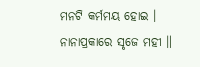ମନଟି କର୍ମମୟ ହୋଇ । ନାନାପ୍ରକାରେ ସୃଜେ ମହୀ ॥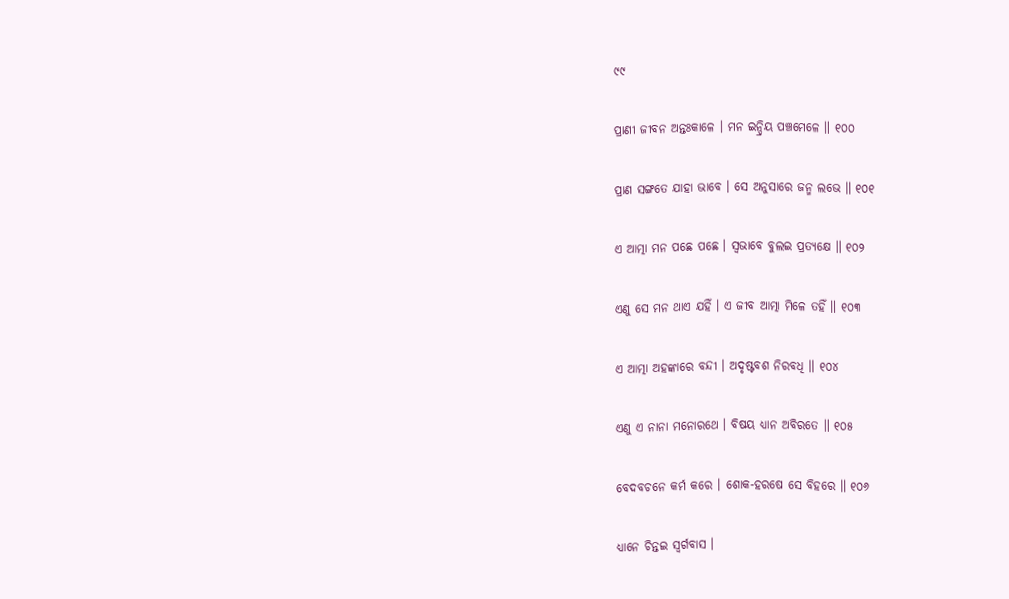୯୯

ପ୍ରାଣୀ ଜୀବନ ଅନ୍ତଃକାଳେ । ମନ ଇନ୍ଦ୍ରିୟ ପଞ୍ଚମେଳେ ॥ ୧୦୦

ପ୍ରାଣ ସଙ୍ଗତେ ଯାହା ଭାବେ । ସେ ଅନୁସାରେ ଜନ୍ମ ଲଭେ ॥ ୧୦୧

ଏ ଆତ୍ମା ମନ ପଛେ ପଛେ । ସ୍ୱଭାବେ ବୁଲଇ ପ୍ରତ୍ୟକ୍ଷେ ॥ ୧୦୨

ଏଣୁ ସେ ମନ ଥାଏ ଯହିଁ । ଏ ଜୀବ ଆତ୍ମା ମିଳେ ତହିଁ ॥ ୧୦୩

ଏ ଆତ୍ମା ଅହଙ୍କାରେ ବନ୍ଦୀ । ଅଦୃଷ୍ଟବଶ ନିରବଧି ॥ ୧୦୪

ଏଣୁ ଏ ନାନା ମନୋରଥେ । ବିଷୟ ଧ୍ୟାନ ଅବିରତେ ॥ ୧୦୫

ବେଦବଚନେ କର୍ମ କରେ । ଶୋକ-ହରଷେ ସେ ବିହରେ ॥ ୧୦୬

ଧ୍ୟାନେ ଚିନ୍ତଇ ସ୍ୱର୍ଗବାସ ।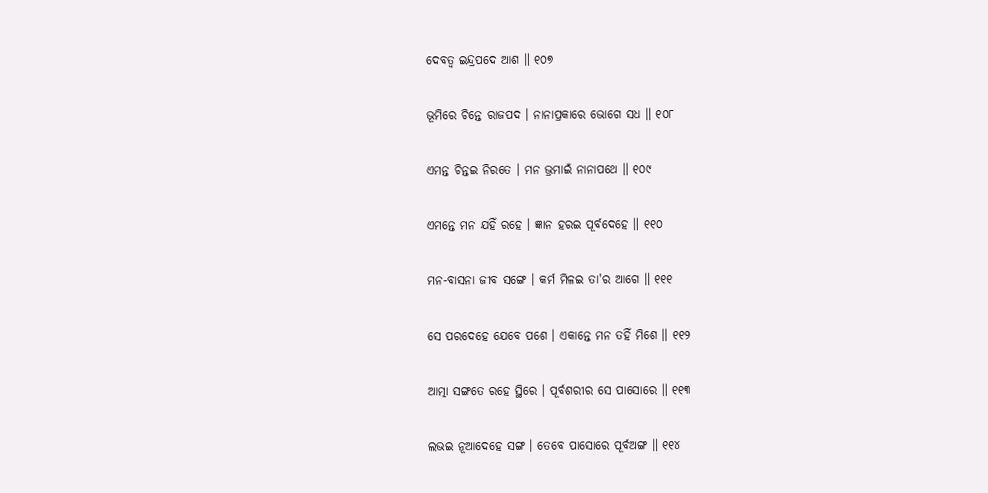ଦେବତ୍ୱ ଇନ୍ଦ୍ରପଦେ ଆଶ ॥ ୧୦୭

ଭୂମିରେ ଚିନ୍ତେ ରାଜପଦ । ନାନାପ୍ରକାରେ ଭୋଗେ ସଧ ॥ ୧୦୮

ଏମନ୍ତ ଚିନ୍ତଇ ନିରତେ । ମନ ଭ୍ରମାଇଁ ନାନାପଥେ ॥ ୧୦୯

ଏମନ୍ତେ ମନ ଯହିଁ ରହେ । ଜ୍ଞାନ ହରଇ ପୂର୍ବଦେହେ ॥ ୧୧୦

ମନ-ବାସନା ଜୀବ ସଙ୍ଗେ । କର୍ମ ମିଳଇ ତା'ର ଆଗେ ॥ ୧୧୧

ସେ ପରଦେହେ ଯେବେ ପଶେ । ଏକାନ୍ତେ ମନ ତହିଁ ମିଶେ ॥ ୧୧୨

ଆତ୍ମା ସଙ୍ଗତେ ରହେ ସ୍ଥିରେ । ପୂର୍ବଶରୀର ସେ ପାସୋରେ ॥ ୧୧୩

ଲଭଇ ନୂଆଦେହେ ସଙ୍ଗ । ତେବେ ପାସୋରେ ପୂର୍ବଅଙ୍ଗ ॥ ୧୧୪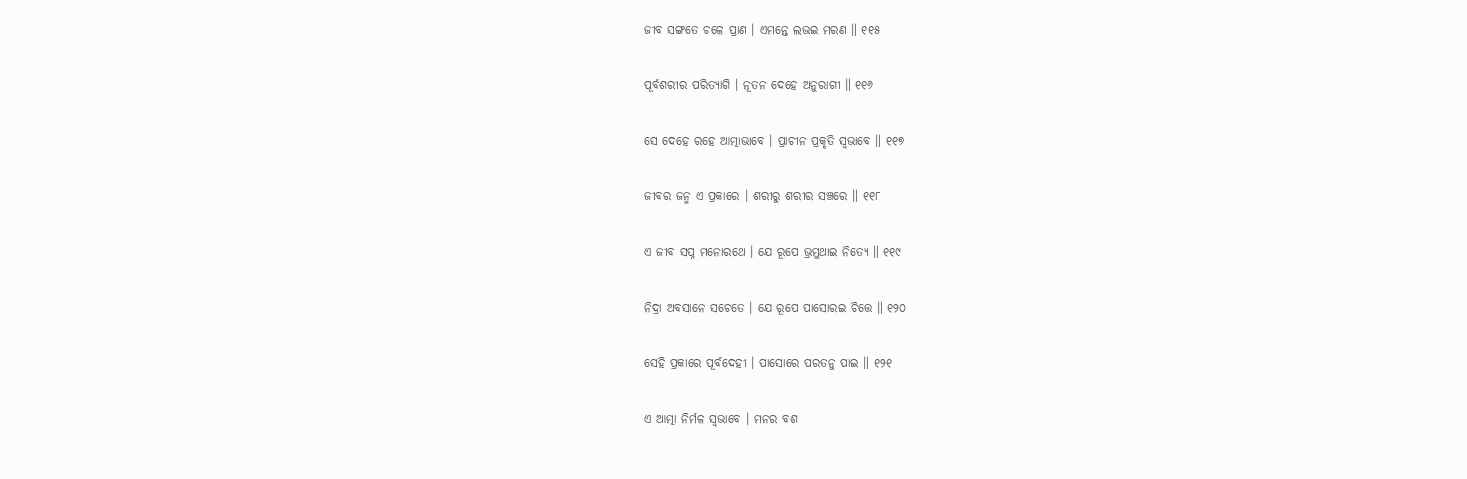ଜୀବ ସଙ୍ଗତେ ଚଳେ ପ୍ରାଣ । ଏମନ୍ତେ ଲଭଇ ମରଣ ॥ ୧୧୫

ପୂର୍ବଶରୀର ପରିତ୍ୟାଗି । ନୂତନ ଦେହେ ଅନୁରାଗୀ ॥ ୧୧୬

ସେ ଦେହେ ରହେ ଆତ୍ମାଭାବେ । ପ୍ରାଚୀନ ପ୍ରକୃତି ସ୍ୱଭାବେ ॥ ୧୧୭

ଜୀବର ଜନ୍ମ ଏ ପ୍ରକାରେ । ଶରୀରୁ ଶରୀର ସଞ୍ଚରେ ॥ ୧୧୮

ଏ ଜୀବ ସପ୍ନ ମନୋରଥେ । ଯେ ରୂପେ ଭ୍ରମୁଥାଇ ନିତ୍ୟେ ॥ ୧୧୯

ନିଦ୍ରା ଅବସାନେ ସଚେତେ । ଯେ ରୂପେ ପାସୋରଇ ଚିତ୍ତେ ॥ ୧୨୦

ସେହି ପ୍ରକାରେ ପୂର୍ବଦେହୀ । ପାସୋରେ ପରତନୁ ପାଇ ॥ ୧୨୧

ଏ ଆତ୍ମା ନିର୍ମଳ ସ୍ୱଭାବେ । ମନର ବଶ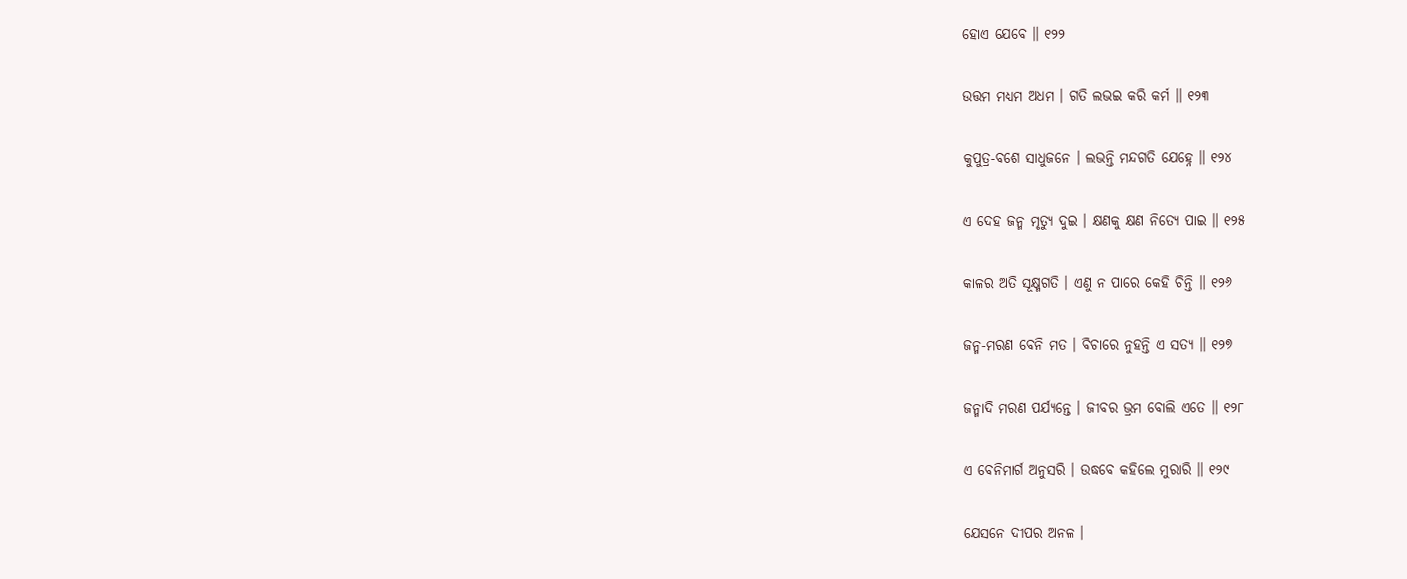ହୋଏ ଯେବେ ॥ ୧୨୨

ଉତ୍ତମ ମଧ୍ୟମ ଅଧମ । ଗତି ଲଭଇ କରି କର୍ମ ॥ ୧୨୩

କୁପୁତ୍ର-ବଶେ ସାଧୁଜନେ । ଲଭନ୍ତି ମନ୍ଦଗତି ଯେହ୍ନେ ॥ ୧୨୪

ଏ ଦେହ ଜନ୍ମ ମୃତ୍ୟୁ ଦୁଇ । କ୍ଷଣକୁ କ୍ଷଣ ନିତ୍ୟେ ପାଇ ॥ ୧୨୫

କାଳର ଅତି ସୂକ୍ଷ୍ମଗତି । ଏଣୁ ନ ପାରେ କେହି ଚିନ୍ତି ॥ ୧୨୬

ଜନ୍ମ-ମରଣ ବେନି ମତ । ବିଚାରେ ନୁହନ୍ତି ଏ ସତ୍ୟ ॥ ୧୨୭

ଜନ୍ମାଦି ମରଣ ପର୍ଯ୍ୟନ୍ତେ । ଜୀବର ଭ୍ରମ ବୋଲି ଏତେ ॥ ୧୨୮

ଏ ବେନିମାର୍ଗ ଅନୁସରି । ଉଦ୍ଧବେ କହିଲେ ମୁରାରି ॥ ୧୨୯

ଯେସନେ ଦୀପର ଅନଳ ।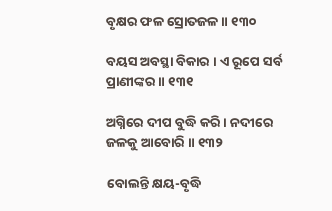ବୃକ୍ଷର ଫଳ ସ୍ରୋତଜଳ ॥ ୧୩୦

ବୟସ ଅବସ୍ଥା ବିକାର । ଏ ରୂପେ ସର୍ବ ପ୍ରାଣୀଙ୍କର ॥ ୧୩୧

ଅଗ୍ନିରେ ଦୀପ ବୁଦ୍ଧି କରି । ନଦୀରେ ଜଳକୁ ଆବୋରି ॥ ୧୩୨

ବୋଲନ୍ତି କ୍ଷୟ-ବୃଦ୍ଧି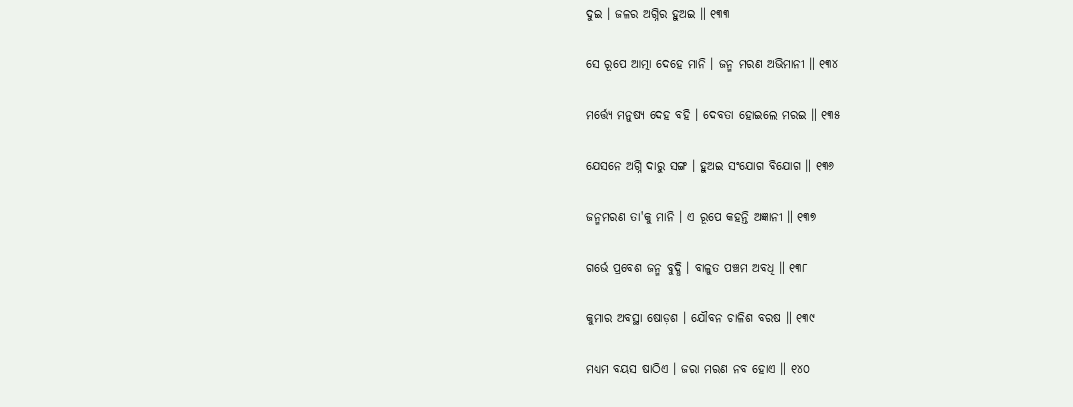ଦୁଇ । ଜଳର ଅଗ୍ନିର ହୁଅଇ ॥ ୧୩୩

ସେ ରୂପେ ଆତ୍ମା ଦେହେ ମାନି । ଜନ୍ମ ମରଣ ଅଭିମାନୀ ॥ ୧୩୪

ମର୍ତ୍ତ୍ୟେ ମନୁଷ୍ୟ ଦେହ ବହି । ଦେବତା ହୋଇଲେ ମରଇ ॥ ୧୩୫

ଯେସନେ ଅଗ୍ନି ଦାରୁ ସଙ୍ଗ । ହୁଅଇ ସଂଯୋଗ ବିଯୋଗ ॥ ୧୩୬

ଜନ୍ମମରଣ ତା'କୁ ମାନି । ଏ ରୂପେ କହନ୍ତି ଅଜ୍ଞାନୀ ॥ ୧୩୭

ଗର୍ଭେ ପ୍ରବେଶ ଜନ୍ମ ବୁଦ୍ଧି । ବାଳୁତ ପଞ୍ଚମ ଅବଧି ॥ ୧୩୮

କୁମାର ଅବସ୍ଥା ଷୋଡ଼ଶ । ଯୌବନ ଚାଳିଶ ବରଷ ॥ ୧୩୯

ମଧ୍ୟମ ବୟସ ଷାଠିଏ । ଜରା ମରଣ ନବ ହୋଏ ॥ ୧୪୦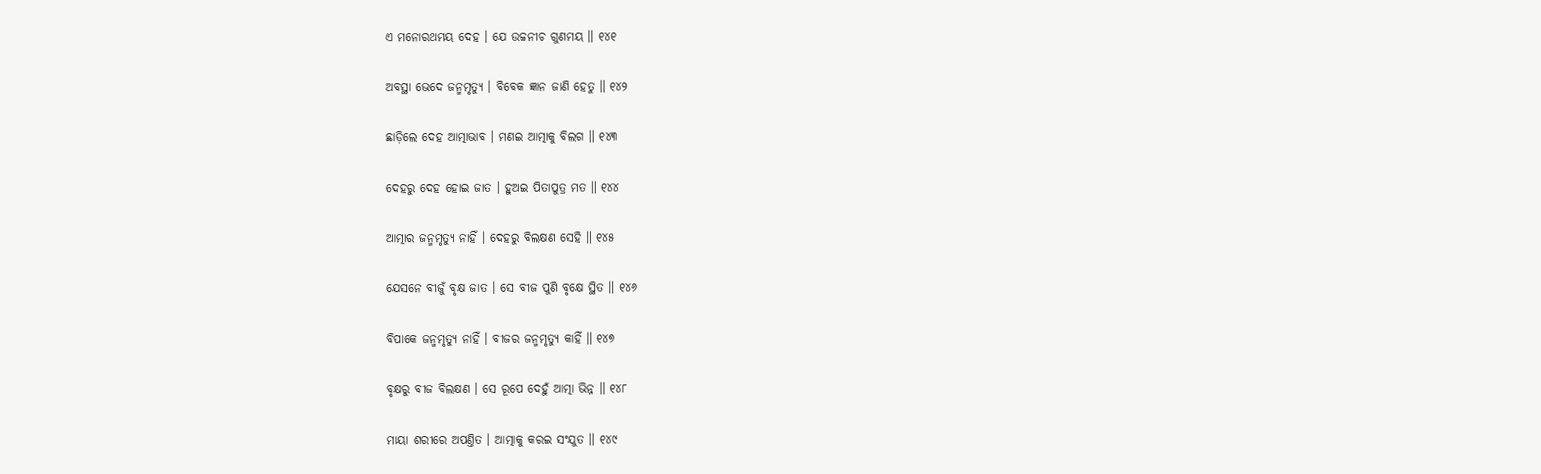ଏ ମନୋରଥମୟ ଦେହ । ଯେ ଉଚ୍ଚନୀଚ ଗୁଣମୟ ॥ ୧୪୧

ଅବସ୍ଥା ଭେଦେ ଜନ୍ମମୃତ୍ୟୁ । ବିବେକ ଜ୍ଞାନ ଜାଣି ହେତୁ ॥ ୧୪୨

ଛାଡ଼ିଲେ ଦେହ ଆତ୍ମାଭାବ । ମଣଇ ଆତ୍ମାକୁ ବିଲଗ ॥ ୧୪୩

ଦେହରୁ ଦେହ ହୋଇ ଜାତ । ହୁଅଇ ପିତାପୁତ୍ର ମତ ॥ ୧୪୪

ଆତ୍ମାର ଜନ୍ମମୃତ୍ୟୁ ନାହିଁ । ଦେହରୁ ବିଲକ୍ଷଣ ସେହି ॥ ୧୪୫

ଯେସନେ ବୀଜୁଁ ବୃକ୍ଷ ଜାତ । ସେ ବୀଜ ପୁଣି ବୃକ୍ଷେ ସ୍ଥିତ ॥ ୧୪୬

ବିପାକେ ଜନ୍ମମୃତ୍ୟୁ ନାହିଁ । ବୀଜର ଜନ୍ମମୃତ୍ୟୁ କାହିଁ ॥ ୧୪୭

ବୃକ୍ଷରୁ ବୀଜ ବିଲକ୍ଷଣ । ସେ ରୂପେ ଦେହୁଁ ଆତ୍ମା ଭିନ୍ନ ॥ ୧୪୮

ମାୟା ଶରୀରେ ଅପଣ୍ତିତ । ଆତ୍ମାକୁ କରଇ ସଂଯୁତ ॥ ୧୪୯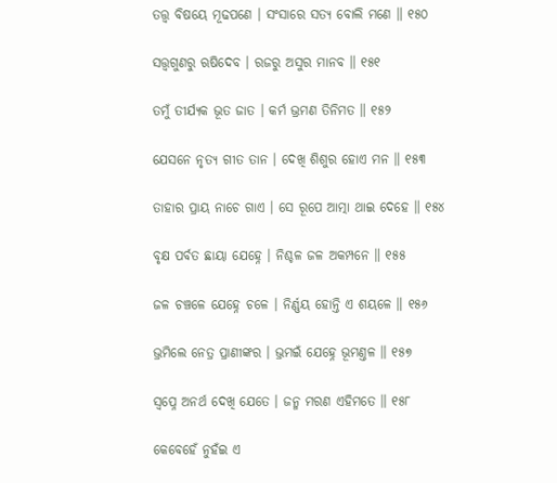ତତ୍ତ୍ୱ ବିଷୟେ ମୂଢପଣେ । ସଂସାରେ ସତ୍ୟ ବୋଲି ମଣେ ॥ ୧୫୦

ସତ୍ତ୍ୱଗୁଣରୁ ଋଷିଦେବ । ରଜରୁ ଅସୁର ମାନବ ॥ ୧୫୧

ତମୁଁ ତୀର୍ଯ୍ୟକ ଭୂତ ଜାତ । କର୍ମ ଭ୍ରମଣ ତିନିମତ ॥ ୧୫୨

ଯେସନେ ନୃତ୍ୟ ଗୀତ ତାନ । ଦେଖି ଶିଶୁର ହୋଏ ମନ ॥ ୧୫୩

ତାହାର ପ୍ରାୟ ନାଚେ ଗାଏ । ସେ ରୂପେ ଆତ୍ମା ଥାଇ ଦେହେ ॥ ୧୫୪

ବୃକ୍ଷ ପର୍ବତ ଛାୟା ଯେହ୍ନେ । ନିଶ୍ଚଳ ଜଳ ଅକମ୍ପନେ ॥ ୧୫୫

ଜଳ ଚଞ୍ଚଳେ ଯେହ୍ନେ ଚଳେ । ନିର୍ଣ୍ଣୟ ହୋନ୍ତି ଏ ଶୟଳେ ॥ ୧୫୬

ଭ୍ରମିଲେ ନେତ୍ର ପ୍ରାଣୀଙ୍କର । ଭ୍ରମଇଁ ଯେହ୍ନେ ଭୂମଣ୍ତଳ ॥ ୧୫୭

ସ୍ୱପ୍ନେ ଅନର୍ଥ ଦେଖି ଯେତେ । ଜନ୍ମ ମରଣ ଏହିମତେ ॥ ୧୫୮

କେବେହେଁ ନୁହଁଇ ଏ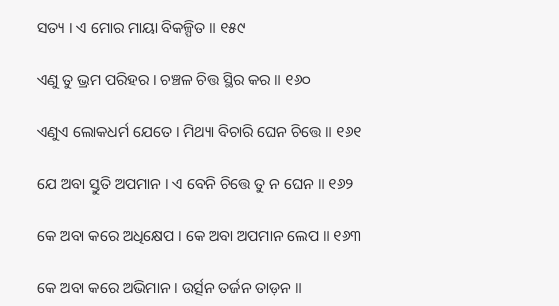ସତ୍ୟ । ଏ ମୋର ମାୟା ବିକଳ୍ପିତ ॥ ୧୫୯

ଏଣୁ ତୁ ଭ୍ରମ ପରିହର । ଚଞ୍ଚଳ ଚିତ୍ତ ସ୍ଥିର କର ॥ ୧୬୦

ଏଣୁଏ ଲୋକଧର୍ମ ଯେତେ । ମିଥ୍ୟା ବିଚାରି ଘେନ ଚିତ୍ତେ ॥ ୧୬୧

ଯେ ଅବା ସ୍ତୁତି ଅପମାନ । ଏ ବେନି ଚିତ୍ତେ ତୁ ନ ଘେନ ॥ ୧୬୨

କେ ଅବା କରେ ଅଧିକ୍ଷେପ । କେ ଅବା ଅପମାନ ଲେପ ॥ ୧୬୩

କେ ଅବା କରେ ଅଭିମାନ । ଉର୍ତ୍ସନ ତର୍ଜନ ତାଡ଼ନ ॥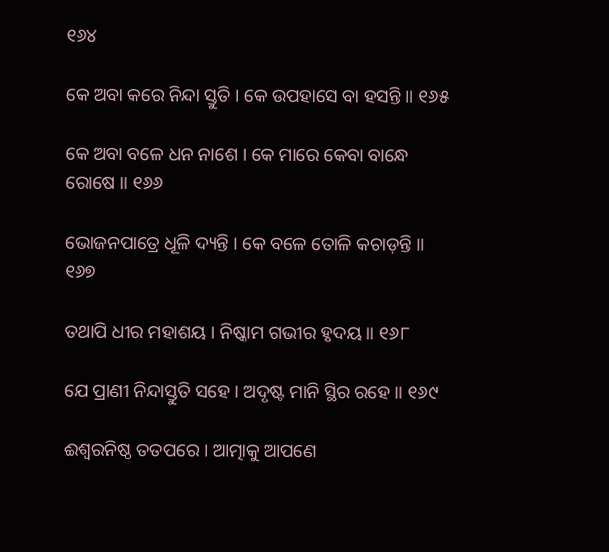୧୬୪

କେ ଅବା କରେ ନିନ୍ଦା ସ୍ତୁତି । କେ ଉପହାସେ ବା ହସନ୍ତି ॥ ୧୬୫

କେ ଅବା ବଳେ ଧନ ନାଶେ । କେ ମାରେ କେବା ବାନ୍ଧେ ରୋଷେ ॥ ୧୬୬

ଭୋଜନପାତ୍ରେ ଧୂଳି ଦ୍ୟନ୍ତି । କେ ବଳେ ତୋଳି କଚାଡ଼ନ୍ତି ॥ ୧୬୭

ତଥାପି ଧୀର ମହାଶୟ । ନିଷ୍କାମ ଗଭୀର ହୃଦୟ ॥ ୧୬୮

ଯେ ପ୍ରାଣୀ ନିନ୍ଦାସ୍ତୁତି ସହେ । ଅଦୃଷ୍ଟ ମାନି ସ୍ଥିର ରହେ ॥ ୧୬୯

ଈଶ୍ୱରନିଷ୍ଠ ତତପରେ । ଆତ୍ମାକୁ ଆପଣେ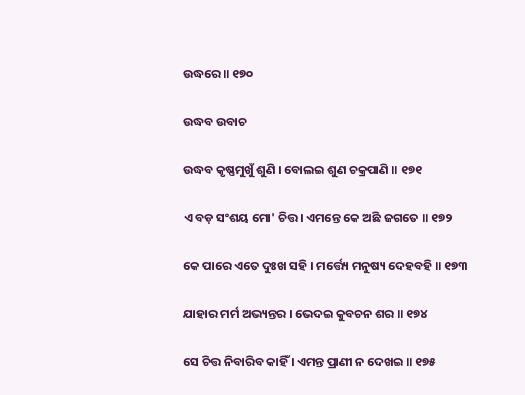ଉଦ୍ଧରେ ॥ ୧୭୦

ଉଦ୍ଧବ ଉବାଚ

ଉଦ୍ଧବ କୃଷ୍ଣମୁଖୁଁ ଶୁଣି । ବୋଲଇ ଶୁଣ ଚକ୍ରପାଣି ॥ ୧୭୧

ଏ ବଡ଼ ସଂଶୟ ମୋ' ଚିତ୍ତ । ଏମନ୍ତେ କେ ଅଛି ଜଗତେ ॥ ୧୭୨

କେ ପାରେ ଏତେ ଦୁଃଖ ସହି । ମର୍ତ୍ତ୍ୟେ ମନୁଷ୍ୟ ଦେହବହି ॥ ୧୭୩

ଯାହାର ମର୍ମ ଅଭ୍ୟନ୍ତର । ଭେଦଇ କୁବଚନ ଶର ॥ ୧୭୪

ସେ ଚିତ୍ତ ନିବାରିବ କାହିଁ । ଏମନ୍ତ ପ୍ରାଣୀ ନ ଦେଖଇ ॥ ୧୭୫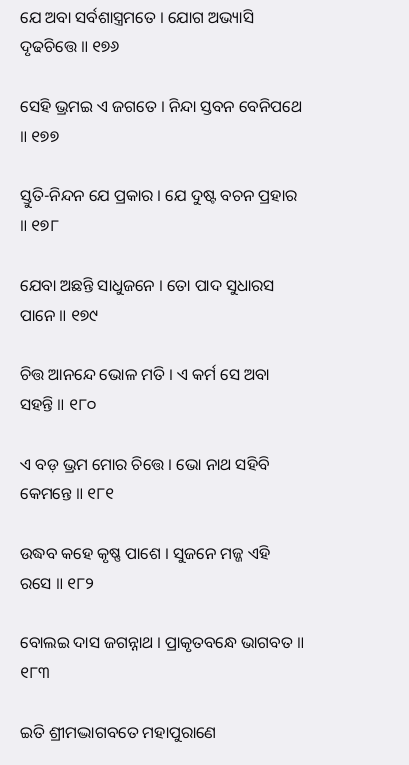ଯେ ଅବା ସର୍ବଶାସ୍ତ୍ରମତେ । ଯୋଗ ଅଭ୍ୟାସି ଦୃଢଚିତ୍ତେ ॥ ୧୭୬

ସେହି ଭ୍ରମଇ ଏ ଜଗତେ । ନିନ୍ଦା ସ୍ତବନ ବେନିପଥେ ॥ ୧୭୭

ସ୍ତୁତି-ନିନ୍ଦନ ଯେ ପ୍ରକାର । ଯେ ଦୁଷ୍ଟ ବଚନ ପ୍ରହାର ॥ ୧୭୮

ଯେବା ଅଛନ୍ତି ସାଧୁଜନେ । ତୋ ପାଦ ସୁଧାରସ ପାନେ ॥ ୧୭୯

ଚିତ୍ତ ଆନନ୍ଦେ ଭୋଳ ମତି । ଏ କର୍ମ ସେ ଅବା ସହନ୍ତି ॥ ୧୮୦

ଏ ବଡ଼ ଭ୍ରମ ମୋର ଚିତ୍ତେ । ଭୋ ନାଥ ସହିବି କେମନ୍ତେ ॥ ୧୮୧

ଉଦ୍ଧବ କହେ କୃଷ୍ଣ ପାଶେ । ସୁଜନେ ମଜ୍ଜ ଏହି ରସେ ॥ ୧୮୨

ବୋଲଇ ଦାସ ଜଗନ୍ନାଥ । ପ୍ରାକୃତବନ୍ଧେ ଭାଗବତ ॥ ୧୮୩

ଇତି ଶ୍ରୀମଦ୍ଭାଗବତେ ମହାପୁରାଣେ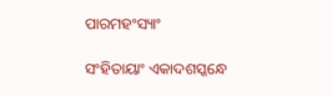ପାରମହଂସ୍ୟାଂ

ସଂହିତାୟାଂ ଏକାଦଶସ୍କନ୍ଧେ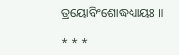ତ୍ରୟୋବିଂଶୋଦ୍ଧଧ୍ୟାୟଃ ॥

* * *